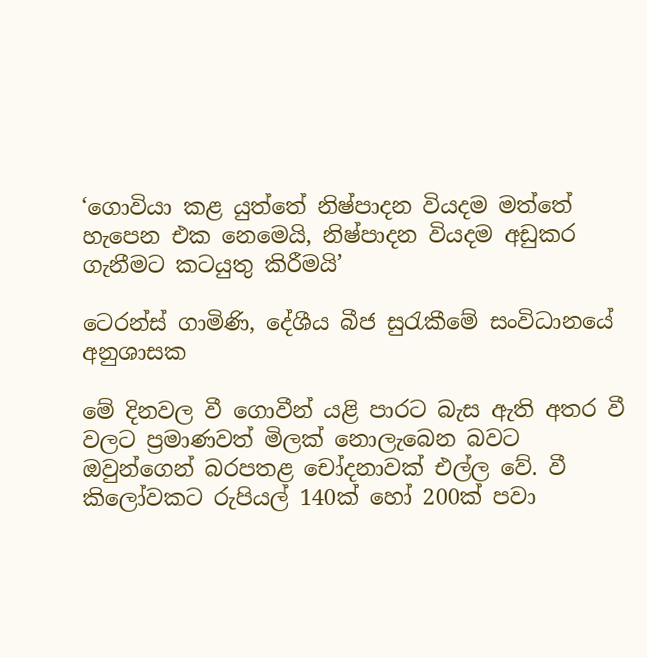‘ගොවියා කළ යුත්තේ නිෂ්පාදන වියදම මත්තේ හැපෙන එක නෙමෙයි, නිෂ්පාදන වියදම අඩුකර ගැනීමට කටයුතු කිරීමයි’

ටෙරන්ස් ගාමිණි, දේශීය බීජ සුරැකීමේ සංවිධානයේ අනුශාසක

මේ දිනවල වී ගොවීන් යළි පාරට බැස ඇති අතර වී වලට ප්‍රමාණවත් මිලක් නොලැබෙන බවට ඔවුන්ගෙන් බරපතළ චෝදනාවක් එල්ල වේ. වී කිලෝවකට රුපියල් 140ක් හෝ 200ක් පවා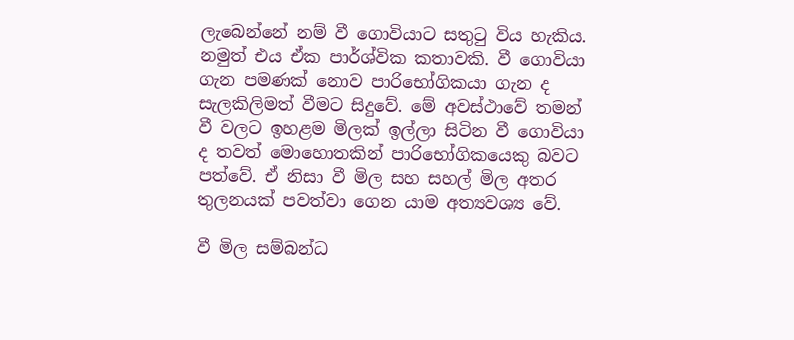ලැබෙන්නේ නම් වී ගොවියාට සතුටු විය හැකිය. නමුත් එය ඒක පාර්ශ්වික කතාවකි. වී ගොවියා ගැන පමණක් නොව පාරිභෝගිකයා ගැන ද සැලකිලිමත් වීමට සිදුවේ. මේ අවස්ථාවේ තමන් වී වලට ඉහළම මිලක් ඉල්ලා සිටින වී ගොවියා ද තවත් මොහොතකින් පාරිභෝගිකයෙකු බවට පත්වේ. ඒ නිසා වී මිල සහ සහල් මිල අතර තුලනයක් පවත්වා ගෙන යාම අත්‍යවශ්‍ය වේ.

වී මිල සම්බන්ධ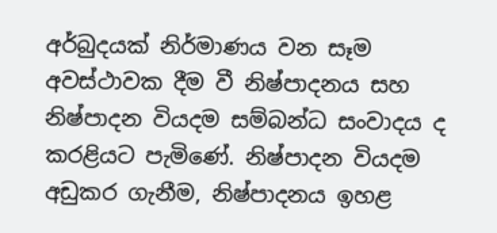අර්බුදයක් නිර්මාණය වන සෑම අවස්ථාවක දීම වී නිෂ්පාදනය සහ නිෂ්පාදන වියදම සම්බන්ධ සංවාදය ද කරළියට පැමිණේ. නිෂ්පාදන වියදම අඩුකර ගැනීම, නිෂ්පාදනය ඉහළ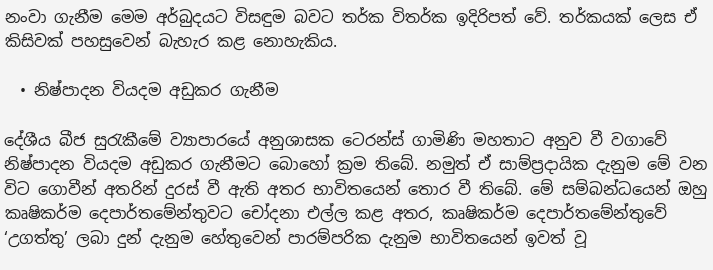නංවා ගැනීම මෙම අර්බුදයට විසඳුම බවට තර්ක විතර්ක ඉදිරිපත් වේ. තර්කයක් ලෙස ඒ කිසිවක් පහසුවෙන් බැහැර කළ නොහැකිය.

  • නිෂ්පාදන වියදම අඩුකර ගැනීම

දේශීය බීජ සුරැකීමේ ව්‍යාපාරයේ අනුශාසක ටෙරන්ස් ගාමිණි මහතාට අනුව වී වගාවේ නිෂ්පාදන වියදම අඩුකර ගැනීමට බොහෝ ක්‍රම තිබේ. නමුත් ඒ සාම්ප්‍රදායික දැනුම මේ වන විට ගොවීන් අතරින් දුරස් වී ඇති අතර භාවිතයෙන් තොර වී තිබේ. මේ සම්බන්ධයෙන් ඔහු කෘෂිකර්ම දෙපාර්තමේන්තුවට චෝදනා එල්ල කළ අතර, කෘෂිකර්ම දෙපාර්තමේන්තුවේ ‘උගත්තු’ ලබා දුන් දැනුම හේතුවෙන් පාරම්පරික දැනුම භාවිතයෙන් ඉවත් වූ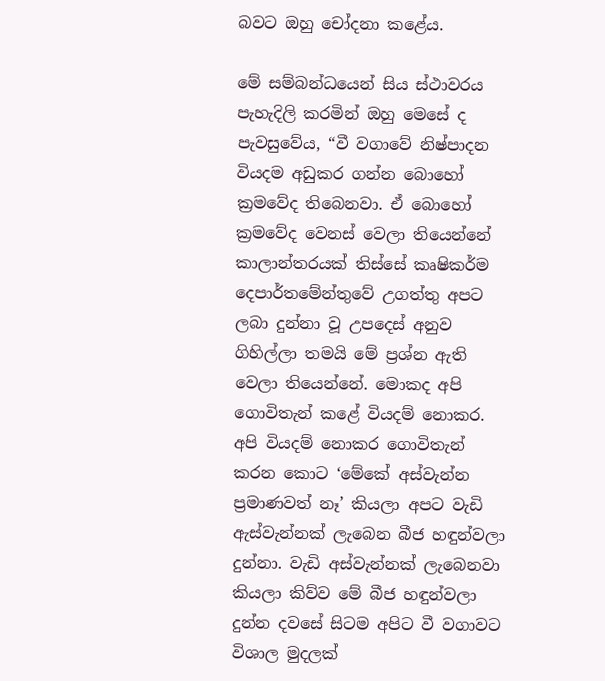බවට ඔහු චෝදනා කළේය.

මේ සම්බන්ධයෙන් සිය ස්ථාවරය පැහැදිලි කරමින් ඔහු මෙසේ ද පැවසුවේය, “වී වගාවේ නිෂ්පාදන වියදම අඩුකර ගන්න බොහෝ ක්‍රමවේද තිබෙනවා. ඒ බොහෝ ක්‍රමවේද වෙනස් වෙලා තියෙන්නේ කාලාන්තරයක් තිස්සේ කෘෂිකර්ම දෙපාර්තමේන්තුවේ උගත්තු අපට ලබා දුන්නා වූ උපදෙස් අනුව ගිහිල්ලා තමයි මේ ප්‍රශ්න ඇති වෙලා තියෙන්නේ. මොකද අපි ගොවිතැන් කළේ වියදම් නොකර. අපි වියදම් නොකර ගොවිතැන් කරන කොට ‘මේකේ අස්වැන්න ප්‍රමාණවත් නෑ’ කියලා අපට වැඩි ඇස්වැන්නක් ලැබෙන බීජ හඳුන්වලා දුන්නා. වැඩි අස්වැන්නක් ලැබෙනවා කියලා කිව්ව මේ බීජ හඳුන්වලා දුන්න දවසේ සිටම අපිට වී වගාවට විශාල මුදලක්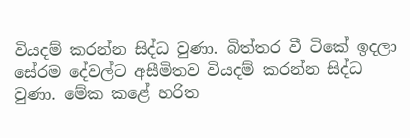වියදම් කරන්න සිද්ධ වුණා. බිත්තර වී ටිකේ ඉදලා සේරම දේවල්ට අසීමිතව වියදම් කරන්න සිද්ධ වුණා. මේක කළේ හරිත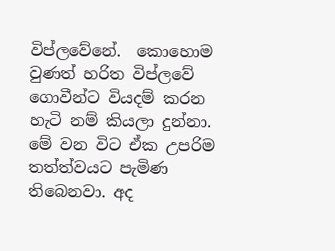විප්ලවේනේ.  කොහොම වුණත් හරිත විප්ලවේ ගොවීන්ට වියදම් කරන හැටි නම් කියලා දුන්නා. මේ වන විට ඒක උපරිම තත්ත්වයට පැමිණ තිබෙනවා. අද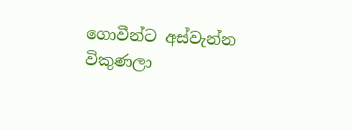ගොවීන්ට අස්වැන්න විකුණලා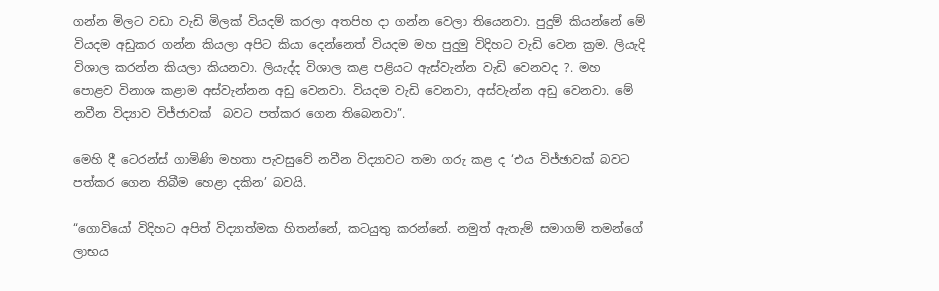ගන්න මිලට වඩා වැඩි මිලක් වියදම් කරලා අතපිහ දා ගන්න වෙලා තියෙනවා. පුදුම් කියන්නේ මේ වියදම අඩුකර ගන්න කියලා අපිට කියා දෙන්නෙත් වියදම මහ පුදුමු විදිහට වැඩි වෙන ක්‍රම. ලියැදි විශාල කරන්න කියලා කියනවා. ලියැද්ද විශාල කළ පළියට ඇස්වැන්න වැඩි වෙනවද ?. මහ පොළව විනාශ කළාම අස්වැන්නන අඩු වෙනවා. වියදම වැඩි වෙනවා, අස්වැන්න අඩු වෙනවා. මේ නවීන විද්‍යාව විජ්ජාවක්  බවට පත්කර ගෙන තිබෙනවා”.

මෙහි දී ටෙරන්ස් ගාමිණි මහතා පැවසුවේ නවීන විද්‍යාවට තමා ගරු කළ ද ‘එය විජ්ඡාවක් බවට පත්කර ගෙන තිබීම හෙළා දකින’ බවයි.

“ගොවියෝ විදිහට අපිත් විද්‍යාත්මක හිතන්නේ, කටයුතු කරන්නේ. නමුත් ඇතැම් සමාගම් තමන්ගේ ලාභය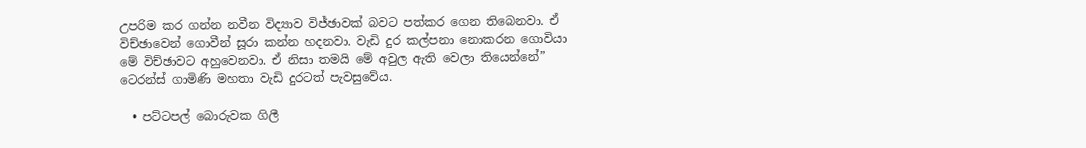උපරිම කර ගන්න නවීන විද්‍යාව විජ්ඡාවක් බවට පත්කර ගෙන තිබෙනවා. ඒ විච්ඡාවෙන් ගොවීන් සූරා කන්න හදනවා. වැඩි දුර කල්පනා නොකරන ගොවියා මේ විච්ඡාවට අහුවෙනවා. ඒ නිසා තමයි මේ අවුල ඇති වෙලා තියෙන්නේ” ටෙරන්ස් ගාමිණි මහතා වැඩි දුරටත් පැවසුවේය.

  • පට්ටපල් බොරුවක ගිලී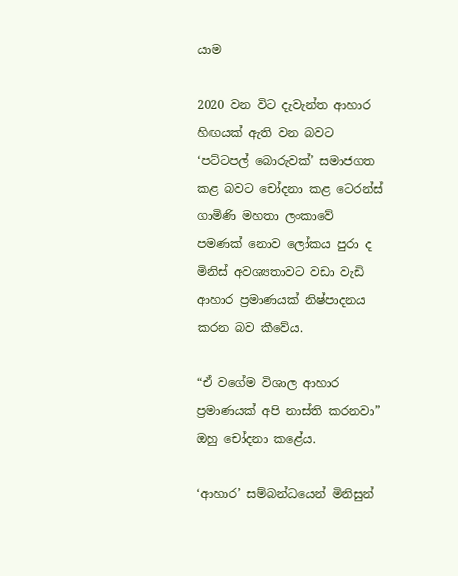යාම

2020 වන විට දැවැන්ත ආහාර හිඟයක් ඇති වන බවට ‘පට්ටපල් බොරුවක්’ සමාජගත කළ බවට චෝදනා කළ ටෙරන්ස් ගාමිණි මහතා ලංකාවේ පමණක් නොව ලෝකය පුරා ද මිනිස් අවශ්‍යතාවට වඩා වැඩි ආහාර ප්‍රමාණයක් නිෂ්පාදනය කරන බව කීවේය.

“ඒ වගේම විශාල ආහාර ප්‍රමාණයක් අපි නාස්ති කරනවා” ඔහු චෝදනා කළේය.

‘ආහාර’ සම්බන්ධයෙන් මිනිසුන්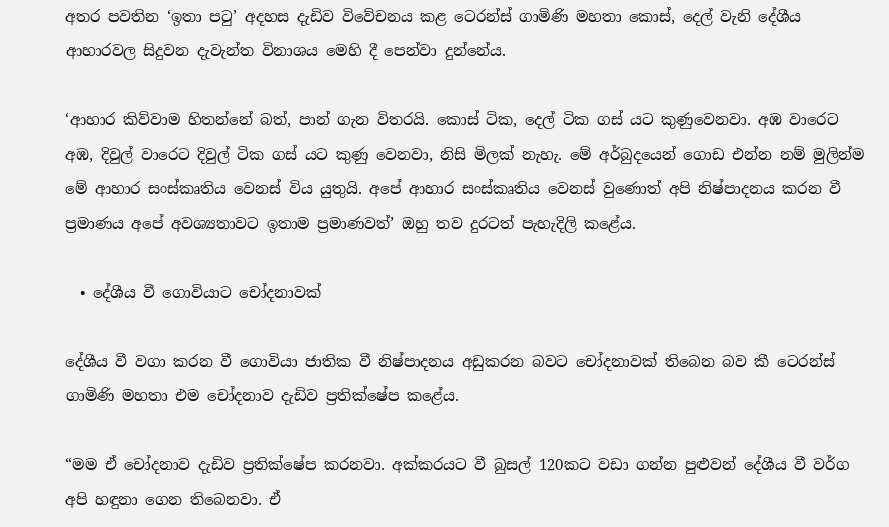අතර පවතින ‘ඉතා පටු’ අදහස දැඩිව විවේචනය කළ ටෙරන්ස් ගාමිණි මහතා කොස්, දෙල් වැනි දේශීය ආහාරවල සිදුවන දැවැන්ත විනාශය මෙහි දී පෙන්වා දුන්නේය.

‘ආහාර කිව්වාම හිතන්නේ බත්, පාන් ගැන විතරයි. කොස් ටික, දෙල් ටික ගස් යට කුණුවෙනවා. අඹ වාරෙට අඹ, දිවුල් වාරෙට දිවුල් ටික ගස් යට කුණු වෙනවා, නිසි මිලක් නැහැ. මේ අර්බුදයෙන් ගොඩ එන්න නම් මුලින්ම මේ ආහාර සංස්කෘතිය වෙනස් විය යුතුයි. අපේ ආහාර සංස්කෘතිය වෙනස් වුණොත් අපි නිෂ්පාදනය කරන වී ප්‍රමාණය අපේ අවශ්‍යතාවට ඉතාම ප්‍රමාණවත්’ ඔහු තව දුරටත් පැහැදිලි කළේය.

  • දේශීය වී ගොවියාට චෝදනාවක්

දේශීය වී වගා කරන වී ගොවියා ජාතික වී නිෂ්පාදනය අඩුකරන බවට චෝදනාවක් තිබෙන බව කී ටෙරන්ස් ගාමිණි මහතා එම චෝදනාව දැඩිව ප්‍රතික්ෂේප කළේය.

“මම ඒ චෝදනාව දැඩිව ප්‍රතික්ෂේප කරනවා. අක්කරයට වී බුසල් 120කට වඩා ගන්න පුළුවන් දේශීය වී වර්ග අපි හඳුනා ගෙන තිබෙනවා. ඒ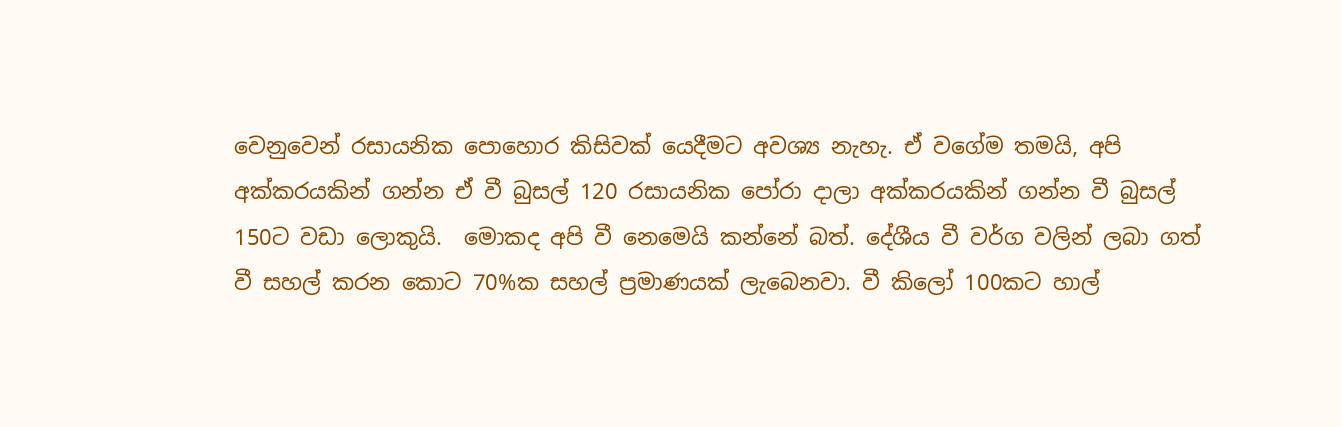වෙනුවෙන් රසායනික පොහොර කිසිවක් යෙදීමට අවශ්‍ය නැහැ. ඒ ව‌ගේම තමයි, අපි අක්කරයකින් ගන්න ඒ වී බුසල් 120 රසායනික පෝරා දාලා අක්කරයකින් ගන්න වී බුසල් 150ට වඩා ලොකුයි.  මොකද අපි වී නෙමෙයි කන්නේ බත්. දේශීය වී වර්ග වලින් ලබා ගත් වී සහල් කරන කොට 70%ක සහල් ප්‍රමාණයක් ලැබෙනවා. වී කිලෝ 100කට හාල්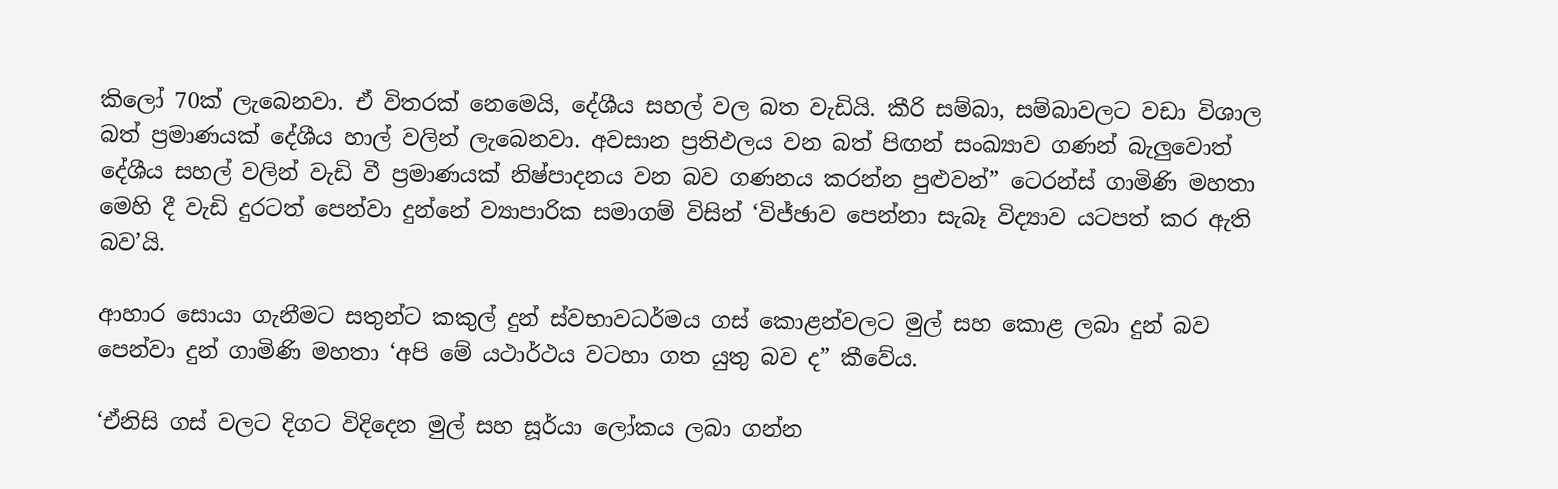කිලෝ 70ක් ලැබෙනවා. ඒ විතරක් නෙමෙයි, දේශීය සහල් වල බත වැඩියි. කීරි සම්බා, සම්බාවලට වඩා විශාල බත් ප්‍රමාණයක් දේශීය හාල් වලින් ලැබෙනවා. අවසාන ප්‍රතිඵලය වන බත් පිඟන් සංඛ්‍යාව ගණන් බැලුවොත් දේශීය සහල් වලින් වැඩි වී ප්‍රමාණයක් නිෂ්පාදනය වන බව ගණනය කරන්න පුළුවන්” ටෙරන්ස් ගාමිණි මහතා මෙහි දී වැඩි දුරටත් පෙන්වා දුන්නේ ව්‍යාපාරික සමාගම් විසින් ‘විජ්ඡාව පෙන්නා සැබෑ විද්‍යාව යටපත් කර ඇති බව’යි.

ආහාර සොයා ගැනීමට සතුන්ට කකුල් දුන් ස්වභාවධර්මය ගස් කොළන්වලට මුල් සහ කොළ ලබා දුන් බව පෙන්වා දුන් ගාමිණි මහතා ‘අපි මේ යථාර්ථය වටහා ගත යුතු බව ද” කීවේය.

‘ඒනිසි ගස් වලට දිගට විදිදෙන මුල් සහ සූර්යා ලෝකය ලබා ගන්න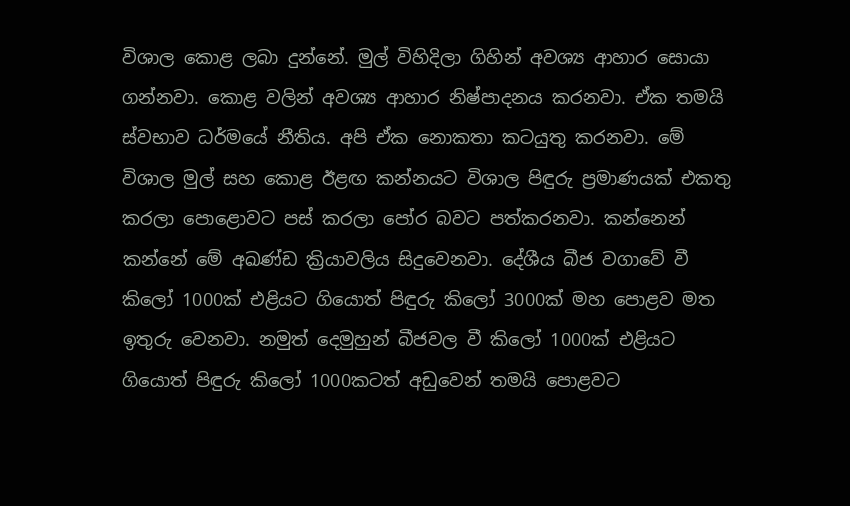විශාල කොළ ලබා දුන්නේ. මුල් විහිදිලා ගිහින් අවශ්‍ය ආහාර සොයා ගන්නවා. කොළ වලින් අවශ්‍ය ආහාර නිෂ්පාදනය කරනවා. ඒක තමයි ස්වභාව ධර්මයේ නීතිය. අපි ඒක නොකතා කටයුතු කරනවා. මේ විශාල මුල් සහ කොළ ඊළඟ කන්නයට විශාල පිඳුරු ප්‍රමාණයක් එකතු කරලා පොළොවට පස් කරලා පෝර බවට පත්කරනවා. කන්නෙන් කන්නේ මේ අඛණ්ඩ ක්‍රියාවලිය සිදුවෙනවා. දේශීය බීජ වගාවේ වී කිලෝ 1000ක් එළියට ගියොත් පිඳුරු කිලෝ 3000ක් මහ පොළව මත ඉතුරු වෙනවා. නමුත් දෙමුහුන් බීජවල වී කිලෝ 1000ක් එළියට ගියොත් පිඳුරු කිලෝ 1000කටත් අඩුවෙන් තමයි පොළවට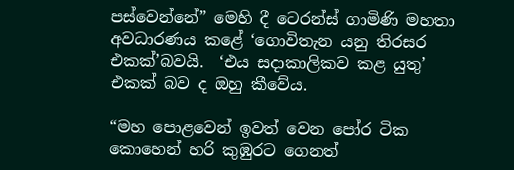පස්වෙන්නේ” මෙහි දී ටෙරන්ස් ගාමිණි මහතා අවධාරණය කළේ ‘ගොවිතැන යනු තිරසර එකක්’බවයි.  ‘එය සදාකාලිකව කළ යුතු’ එකක් බව ද ඔහු කීවේය.

“මහ පොළවෙන් ඉවත් වෙන පෝර ටික කොහෙන් හරි කුඹුරට ගෙනත්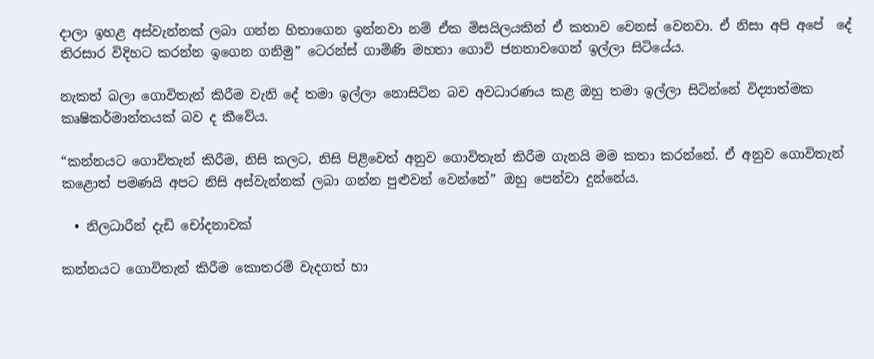දාලා ඉහළ අස්වැන්නක් ලබා ගන්න හිතාගෙන ඉන්නවා නම් ඒක මිසයිලයකින් ඒ කතාව වෙනස් වෙනවා. ඒ නිසා අපි අපේ  දේ තිරසාර විදිහට කරන්න ඉගෙන ගනිමු” ටෙරන්ස් ගාමිණි මහතා ගොවි ජනතාවගෙන් ඉල්ලා සිටියේය.

නැකත් බලා ගොවිතැන් කිරීම වැනි දේ තමා ඉල්ලා නොසිටින බව අවධාරණය කළ ඔහු තමා ඉල්ලා සිටින්නේ විද්‍යාත්මක කෘෂිකර්මාන්තයක් බව ද කීවේය.

“කන්නයට ගොවිතැන් කිරීම, නිසි කලට, නිසි පිළිවෙත් අනුව ගොවිතැන් කිරීම ගැනයි මම කතා කරන්නේ. ඒ අනුව ගොවිතැන් කළොත් පමණයි අපට නිසි අස්වැන්නක් ලබා ගන්න පුළුවන් වෙන්නේ” ඔහු පෙන්වා දුන්නේය.

  • නිලධාරීන් දැඩි චෝදනාවක්

කන්නයට ගොවිතැන් කිරීම කොතරම් වැදගත් හා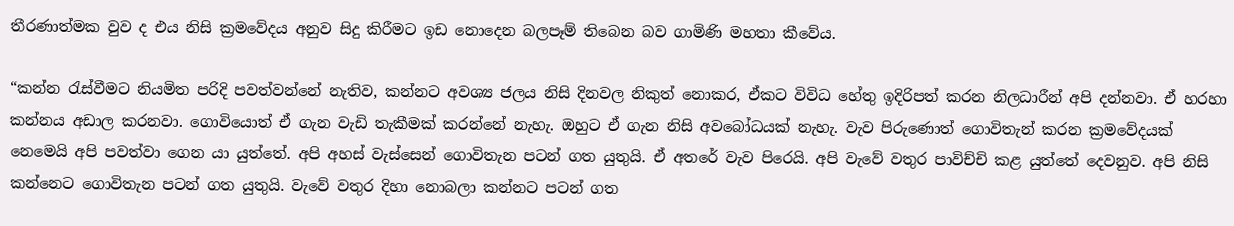තීරණාත්මක වුව ද එය නිසි ක්‍රමවේදය අනුව සිදු කිරීමට ඉඩ නොදෙන බලපෑම් තිබෙන බව ගාමිණි මහතා කීවේය.

“කන්න රැස්වීමට නියමිත පරිදි පවත්වන්නේ නැතිව, කන්නට අවශ්‍ය ජලය නිසි දිනවල නිකුත් නොකර, ඒකට විවිධ හේතු ඉදිරිපත් කරන නිලධාරීන් අපි දන්නවා. ඒ හරහා කන්නය අඩාල කරනවා. ගොවියොත් ඒ ගැන වැඩි තැකීමක් කරන්නේ නැහැ. ඔහුට ඒ ගැන නිසි අවබෝධයක් නැහැ. වැව පිරුණොත් ගොවිතැන් කරන ක්‍රමවේදයක් නෙමෙයි අපි පවත්වා ගෙන යා යුත්තේ. අපි අහස් වැස්සෙන් ගොවිතැන පටන් ගත යුතුයි. ඒ අතරේ වැව පිරෙයි. අපි වැවේ වතුර පාවිච්චි කළ යුත්තේ දෙවනුව. අපි නිසි කන්නෙට ගොවිතැන පටන් ගත යුතුයි. වැවේ වතුර දිහා නොබලා කන්නට පටන් ගත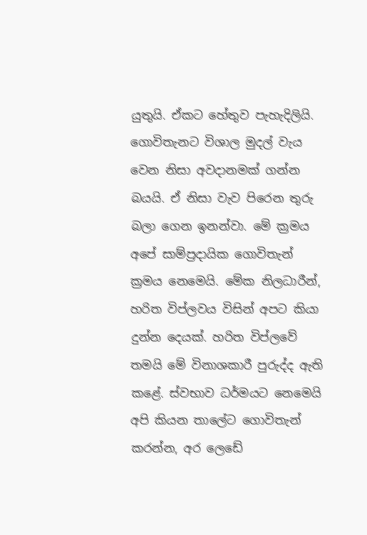යුතුයි. ඒකට හේතුව පැහැදිලියි. ගොවිතැනට විශාල මුදල් වැය වෙන නිසා අවදානමක් ගන්න බයයි. ඒ නිසා වැව පිරෙන තුරු බලා ගෙන ඉනන්වා. මේ ක්‍රමය අපේ සාම්ප්‍රදායික ගොවිතැන් ක්‍රමය නෙමෙයි. මේක නිලධාරීන්, හරිත විප්ලවය විසින් අපට කියා දුන්න දෙයක්. හරිත විප්ලවේ තමයි මේ විනාශකාරී පුරුද්ද ඇති කළේ. ස්වභාව ධර්මයට නෙමෙයි  අපි කියන තාලේට ගොවිතැන් කරන්න, අර ලෙඩේ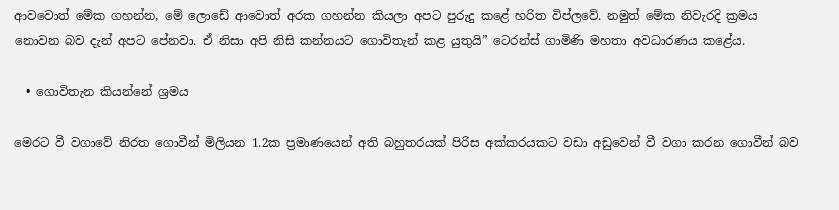ආවවොත් මේක ගහන්න, මේ ලොඩේ ආවොත් අරක ගහන්න කියලා අපට පුරුදු කළේ හරිත විප්ලවේ. නමුත් මේක නිවැරදි ක්‍රමය නොවන බව දැන් අපට පේනවා. ඒ නිසා අපි නිසි කන්නයට ගොවිතැන් කළ යුතුයි” ටෙරන්ස් ගාමිණි මහතා අවධාරණය කළේය.

  • ගොවිතැන කියන්නේ ශ්‍රමය

මෙරට වී වගාවේ නිරත ගොවීන් මිලියන 1.2ක ප්‍රමාණයෙන් අති බහුතරයක් පිරිස අක්කරයකට වඩා අඩුවෙන් වී වගා කරන ගොවීන් බව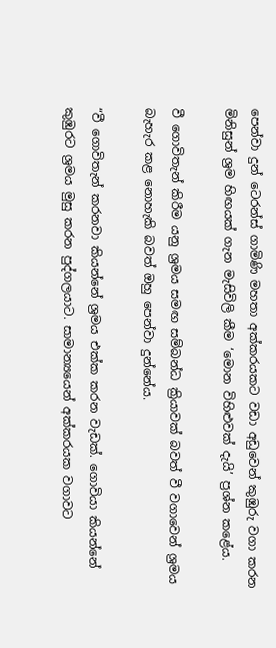පෙන්වා දුන් ටෙරන්ස් ගාමිණි මහතා අක්කරයකට වඩා අඩුවෙන් කුඹුරු වගා කරන මිනිසුන් ශ්‍රම හිඟයක් ගැන මැසිවිලි කීම ‘මොන විහිළුවක් දැයි’ ප්‍රශ්න කළේය.

වී ගොවිතැන් කිරීම යනු ශ්‍රමය සමඟ සම්බන්ධ ක්‍රියාවක් බවත් වී වගාවෙන් ශ්‍රමය බැහැර කළ නොහැකි බවත් ඔහු පෙන්වා දුන්නේය.

“වී ගොවිතැන් කරනවා කියන්නේ ශ්‍රමය එක්ක කරන වැඩක්. ගොවියා කියන්නේ කුඹුරට ශ්‍රමය මුසු කරන පුද්ගලයාට. සාමාන්‍යයෙන් අක්කරයක වගාවට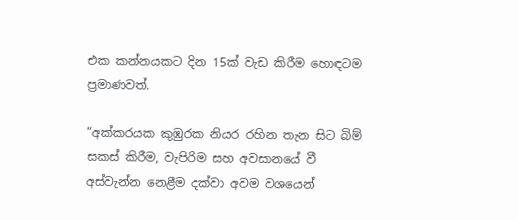එක කන්නයකට දින 15ක් වැඩ කිරීම හොඳටම ප්‍රමාණවත්.

“අක්කරයක කුඹුරක නියර රහින තැන සිට බිම් සකස් කිරීම, වැපිරිම සහ අවසානයේ වී අස්වැන්න නෙළීම දක්වා අවම වශයෙන්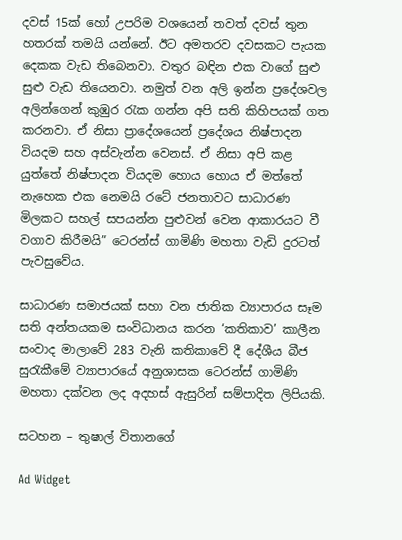දවස් 15ක් හෝ උපරිම වශයෙන් තවත් දවස් තුන හතරක් තමයි යන්නේ. ඊට අමතරව දවසකට පැයක දෙකක වැඩ තිබෙනවා. වතුර බඳින එක වාගේ සුළු සුළු වැඩ තියෙනවා. නමුත් වන අලි ඉන්න ප්‍රදේශවල අලින්ගෙන් කුඹුර රැක ගන්න අපි සති කිහිපයක් ගත කරනවා. ඒ නිසා ප්‍රාදේශයෙන් ප්‍රදේශය නිෂ්පාදන වියදම සහ අස්වැන්න වෙනස්. ඒ නිසා අපි කළ යුත්තේ නිෂ්පාදන වියදම හොය හොය ඒ මත්තේ නැහෙක එක නෙමයි රටේ ජනතාවට සාධාරණ මිලකට සහල් සපයන්න පුළුවන් වෙන ආකාරයට වී වගාව කිරීමයි” ටෙරන්ස් ගාමිණි මහතා වැඩි දුරටත් පැවසුවේය.

සාධාරණ සමාජයක් සහා වන ජාතික ව්‍යාපාරය සෑම සති අන්තයකම සංවිධානය කරන ‘කතිකාව’ කාලීන සංවාද මාලාවේ 283 වැනි කතිකාවේ දී දේශීය බීජ සුරැකීමේ ව්‍යාපාරයේ අනුශාසක ටෙරන්ස් ගාමිණි මහතා දක්වන ලද අදහස් ඇසුරින් සම්පාදිත ලිපියකි.

සටහන – තුෂාල් විතානගේ

Ad Widget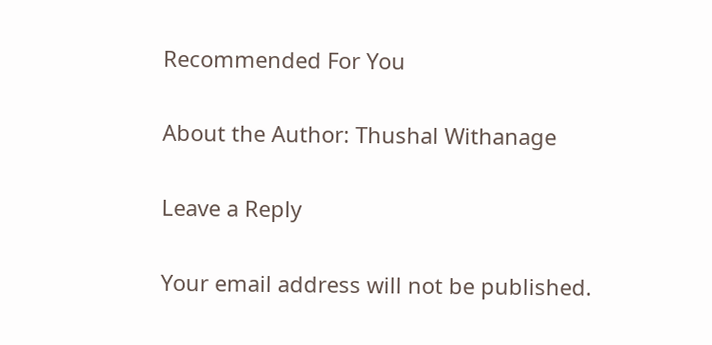Recommended For You

About the Author: Thushal Withanage

Leave a Reply

Your email address will not be published.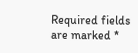Required fields are marked *